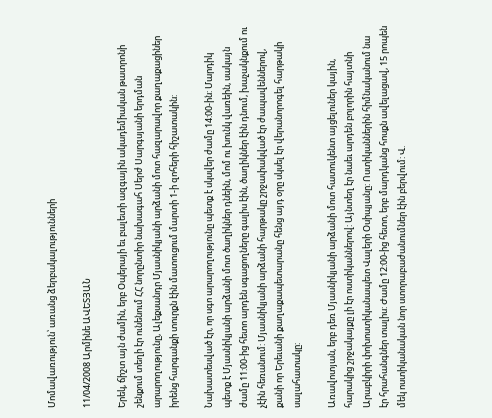Մոմավառություն՝ առանց ձերբակալությունների

11/04/2008 Արմինե ԱՎԵՏՅԱՆ

Երեկ, ճիշտ այն ժամին, երբ Օպերայի եւ բալետի ազգային ակադեմիական թատրոնի շենքում տեղի էր ունենում ՀՀ նորընտիր նախագահ Սերժ Սարգսյանի երդման արարողությունը, Ալեքսանդր Մյասնիկյանի արձանի մոտ հազարավոր քաղաքացիներ իրենց հարգանքի տուրքն էին մատուցում մարտի 1-ի զոհերի հիշատակին:

Նախատեսված էր, որ սգո արարողությունը պետք է սկսվեր ժամը 14:00-ին: Մարդիկ պետք է Մյասնիկյանի արձանի մոտ ծաղիկներ դնեին, մոմ ու խունկ վառեին, սակայն ժամը 11:00-ից հետո արդեն սգացողները գալիս էին, ծաղիկներ էին դնում, խաչակնքում ու չէին հեռանում: Մյասնիկյանի արձանի հարթակը շրջափակված էր ժապավեններով, քանի որ Երեւանի քաղաքապետարանը հենց այդ օրը սկսել էր վերանորոգել հարթակի սալահատակը:

Առավոտյան, երբ դեռ Մյասնիկյանի արձանի մոտ հատուկենտ այցելուներ կային, հարակից շրջակայքը լի էր ոստիկաններով: Այնտեղ էր նաեւ արդեն բոլորին հայտնի Արաբկիրի փոխոստիկանապետ Վալերի Օսիպյանը: Ոստիկաններին հիմնականում նա էր հրահանգներ տալիս: Ժամը 12:00-ից հետո, երբ մարդկանց հոսքն ավելացավ, 15 րոպեն մեկ ոստիկանական նոր ստորաբաժանումներ էին բերվում: Վ.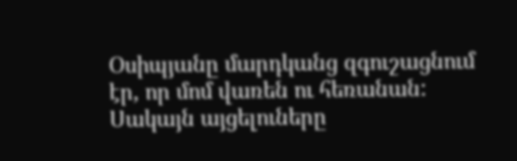Օսիպյանը մարդկանց զգուշացնում էր, որ մոմ վառեն ու հեռանան: Սակայն այցելուները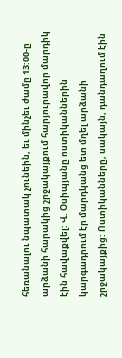հեռանալու նպատակ չունեին, եւ մինչեւ ժամը 13:00-ը արձանի հարակից շրջակայքում հարյուրավոր մարդիկ էին հավաքվել: Վ. Օսիպյանը ոստիկաններին կարգադրում էր մարդկանց ետ մղել արձանի շրջակայքից: Ոստիկանները, սակայն, դանդաղում էին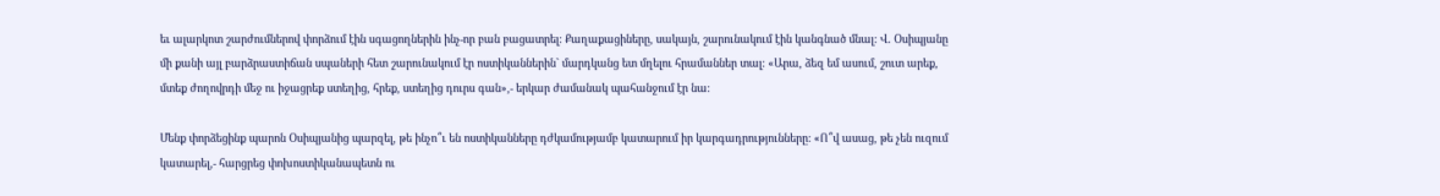եւ ալարկոտ շարժումներով փորձում էին սգացողներին ինչ-որ բան բացատրել: Քաղաքացիները, սակայն, շարունակում էին կանգնած մնալ: Վ. Օսիպյանը մի քանի այլ բարձրաստիճան սպաների հետ շարունակում էր ոստիկաններին` մարդկանց ետ մղելու հրամաններ տալ: «Արա, ձեզ եմ ասում, շուտ արեք, մտեք ժողովրդի մեջ ու իջացրեք ստեղից, հրեք, ստեղից դուրս գան»,- երկար ժամանակ պահանջում էր նա:

Մենք փորձեցինք պարոն Օսիպյանից պարզել, թե ինչո՞ւ են ոստիկանները դժկամությամբ կատարում իր կարգադրությունները: «Ո՞վ ասաց, թե չեն ուզում կատարել,- հարցրեց փոխոստիկանապետն ու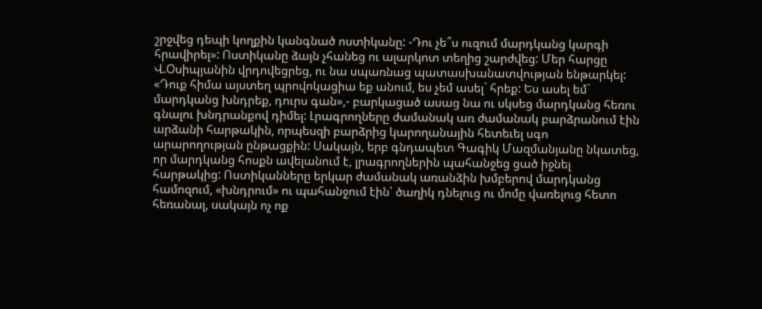շրջվեց դեպի կողքին կանգնած ոստիկանը: -Դու չե՞ս ուզում մարդկանց կարգի հրավիրել»: Ոստիկանը ձայն չհանեց ու ալարկոտ տեղից շարժվեց: Մեր հարցը Վ.Օսիպյանին վրդովեցրեց, ու նա սպառնաց պատասխանատվության ենթարկել: «Դուք հիմա այստեղ պրովոկացիա եք անում, ես չեմ ասել` հրեք: Ես ասել եմ` մարդկանց խնդրեք, դուրս գան»,- բարկացած ասաց նա ու սկսեց մարդկանց հեռու գնալու խնդրանքով դիմել: Լրագրողները ժամանակ առ ժամանակ բարձրանում էին արձանի հարթակին, որպեսզի բարձրից կարողանային հետեւել սգո արարողության ընթացքին: Սակայն, երբ գնդապետ Գագիկ Մազմանյանը նկատեց, որ մարդկանց հոսքն ավելանում է, լրագրողներին պահանջեց ցած իջնել հարթակից: Ոստիկանները երկար ժամանակ առանձին խմբերով մարդկանց համոզում, «խնդրում» ու պահանջում էին՝ ծաղիկ դնելուց ու մոմը վառելուց հետո հեռանալ, սակայն ոչ ոք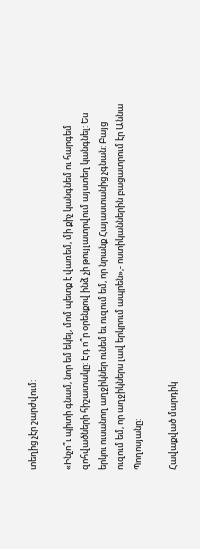տեղից չէր շարժվում:

«Ինչո՞ւ պիտի գնամ, նոր եմ եկել, մոմ պետք է վառեմ, մի քիչ կանգնեմ ու հարգեմ զոհվածների հիշատակը: Էդ ո՞ր օրենքով ինձ չի թույլատրվում այստեղ կանգնել: Ես երկու ուսանող աղջիկներ ունեմ եւ ուզում եմ, որ նրանք Հայաստանից չգնան: Բայց ուզում եմ, որ աղջիկներս լավ երկրում ապրեն»,- ոստիկաններին բացատրում էր Աննա Պողոսյանը:

Հավաքված մարդիկ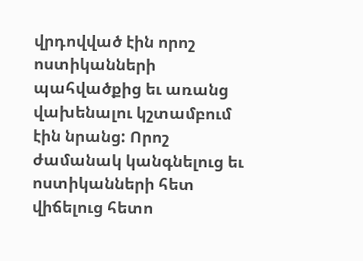վրդովված էին որոշ ոստիկանների պահվածքից եւ առանց վախենալու կշտամբում էին նրանց: Որոշ ժամանակ կանգնելուց եւ ոստիկանների հետ վիճելուց հետո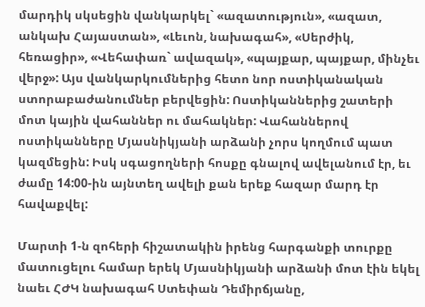մարդիկ սկսեցին վանկարկել` «ազատություն», «ազատ, անկախ Հայաստան», «Լեւոն, նախագահ», «Սերժիկ, հեռացիր», «Վեհափառ` ավազակ», «պայքար, պայքար, մինչեւ վերջ»: Այս վանկարկումներից հետո նոր ոստիկանական ստորաբաժանումներ բերվեցին: Ոստիկաններից շատերի մոտ կային վահաններ ու մահակներ: Վահաններով ոստիկանները Մյասնիկյանի արձանի չորս կողմում պատ կազմեցին: Իսկ սգացողների հոսքը գնալով ավելանում էր, եւ ժամը 14:00-ին այնտեղ ավելի քան երեք հազար մարդ էր հավաքվել:

Մարտի 1-ն զոհերի հիշատակին իրենց հարգանքի տուրքը մատուցելու համար երեկ Մյասնիկյանի արձանի մոտ էին եկել նաեւ ՀԺԿ նախագահ Ստեփան Դեմիրճյանը,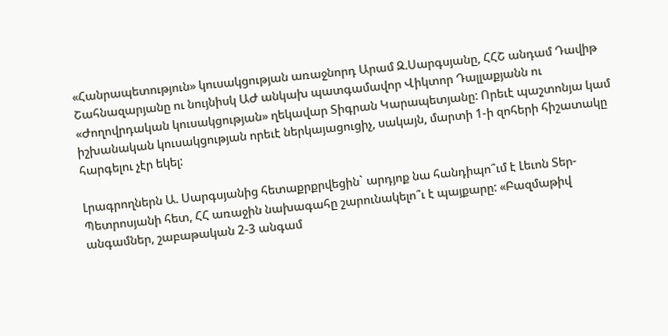«Հանրապետություն» կուսակցության առաջնորդ Արամ Զ.Սարգսյանը, ՀՀՇ անդամ Դավիթ Շահնազարյանը ու նույնիսկ ԱԺ անկախ պատգամավոր Վիկտոր Դալլաքյանն ու «Ժողովրդական կուսակցության» ղեկավար Տիգրան Կարապետյանը: Որեւէ պաշտոնյա կամ իշխանական կուսակցության որեւէ ներկայացուցիչ, սակայն, մարտի 1-ի զոհերի հիշատակը հարգելու չէր եկել:

Լրագրողներն Ա. Սարգսյանից հետաքրքրվեցին` արդյոք նա հանդիպո՞ւմ է Լեւոն Տեր-Պետրոսյանի հետ, ՀՀ առաջին նախագահը շարունակելո՞ւ է պայքարը: «Բազմաթիվ անգամներ, շաբաթական 2-3 անգամ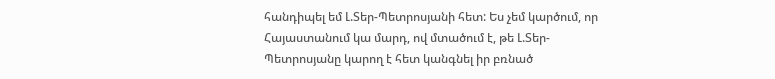հանդիպել եմ Լ.Տեր-Պետրոսյանի հետ: Ես չեմ կարծում, որ Հայաստանում կա մարդ, ով մտածում է, թե Լ.Տեր-Պետրոսյանը կարող է հետ կանգնել իր բռնած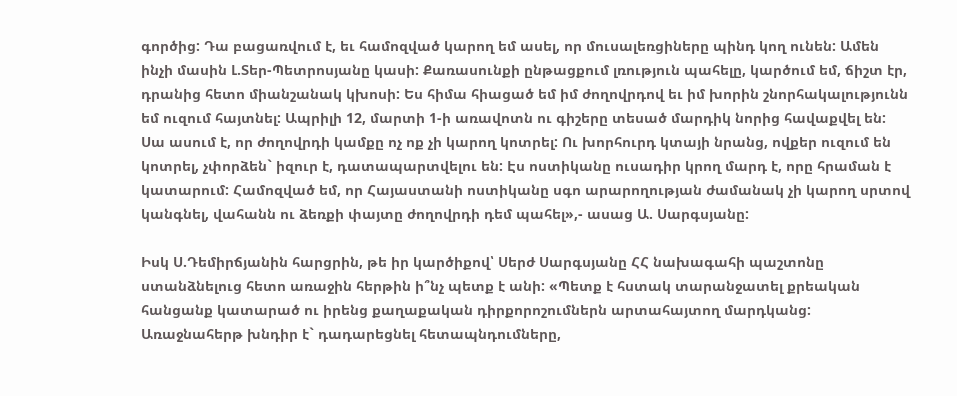գործից: Դա բացառվում է, եւ համոզված կարող եմ ասել, որ մուսալեռցիները պինդ կող ունեն: Ամեն ինչի մասին Լ.Տեր-Պետրոսյանը կասի: Քառասունքի ընթացքում լռություն պահելը, կարծում եմ, ճիշտ էր, դրանից հետո միանշանակ կխոսի: Ես հիմա հիացած եմ իմ ժողովրդով եւ իմ խորին շնորհակալությունն եմ ուզում հայտնել: Ապրիլի 12, մարտի 1-ի առավոտն ու գիշերը տեսած մարդիկ նորից հավաքվել են: Սա ասում է, որ ժողովրդի կամքը ոչ ոք չի կարող կոտրել: Ու խորհուրդ կտայի նրանց, ովքեր ուզում են կոտրել, չփորձեն` իզուր է, դատապարտվելու են: Էս ոստիկանը ուսադիր կրող մարդ է, որը հրաման է կատարում: Համոզված եմ, որ Հայաստանի ոստիկանը սգո արարողության ժամանակ չի կարող սրտով կանգնել, վահանն ու ձեռքի փայտը ժողովրդի դեմ պահել»,- ասաց Ա. Սարգսյանը:

Իսկ Ս.Դեմիրճյանին հարցրին, թե իր կարծիքով՝ Սերժ Սարգսյանը ՀՀ նախագահի պաշտոնը ստանձնելուց հետո առաջին հերթին ի՞նչ պետք է անի: «Պետք է հստակ տարանջատել քրեական հանցանք կատարած ու իրենց քաղաքական դիրքորոշումներն արտահայտող մարդկանց: Առաջնահերթ խնդիր է` դադարեցնել հետապնդումները,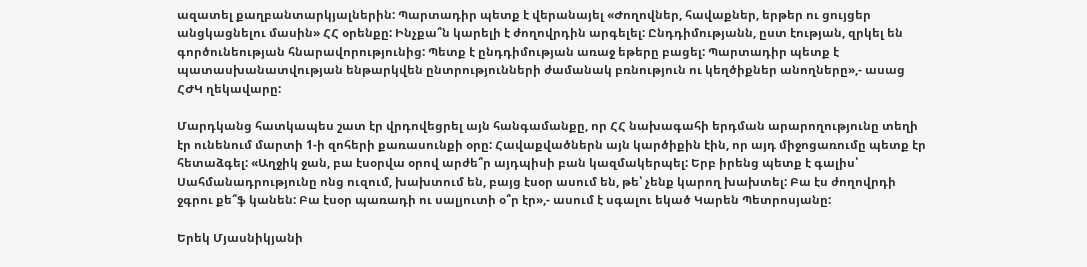ազատել քաղբանտարկյալներին: Պարտադիր պետք է վերանայել «Ժողովներ, հավաքներ, երթեր ու ցույցեր անցկացնելու մասին» ՀՀ օրենքը: Ինչքա՞ն կարելի է ժողովրդին արգելել: Ընդդիմությանն, ըստ էության, զրկել են գործունեության հնարավորությունից: Պետք է ընդդիմության առաջ եթերը բացել: Պարտադիր պետք է պատասխանատվության ենթարկվեն ընտրությունների ժամանակ բռնություն ու կեղծիքներ անողները»,- ասաց ՀԺԿ ղեկավարը:

Մարդկանց հատկապես շատ էր վրդովեցրել այն հանգամանքը, որ ՀՀ նախագահի երդման արարողությունը տեղի էր ունենում մարտի 1-ի զոհերի քառասունքի օրը: Հավաքվածներն այն կարծիքին էին, որ այդ միջոցառումը պետք էր հետաձգել: «Աղջիկ ջան, բա էսօրվա օրով արժե՞ր այդպիսի բան կազմակերպել: Երբ իրենց պետք է գալիս՝ Սահմանադրությունը ոնց ուզում, խախտում են, բայց էսօր ասում են, թե՝ չենք կարող խախտել: Բա էս ժողովրդի ջգրու քե՞ֆ կանեն: Բա էսօր պառադի ու սալյուտի օ՞ր էր»,- ասում է սգալու եկած Կարեն Պետրոսյանը:

Երեկ Մյասնիկյանի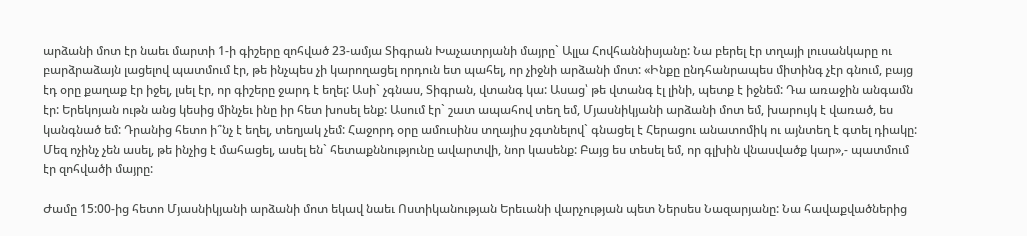արձանի մոտ էր նաեւ մարտի 1-ի գիշերը զոհված 23-ամյա Տիգրան Խաչատրյանի մայրը` Ալլա Հովհաննիսյանը: Նա բերել էր տղայի լուսանկարը ու բարձրաձայն լացելով պատմում էր, թե ինչպես չի կարողացել որդուն ետ պահել, որ չիջնի արձանի մոտ: «Ինքը ընդհանրապես միտինգ չէր գնում, բայց էդ օրը քաղաք էր իջել, լսել էր, որ գիշերը ջարդ է եղել: Ասի` չգնաս, Տիգրան, վտանգ կա: Ասաց՝ թե վտանգ էլ լինի, պետք է իջնեմ: Դա առաջին անգամն էր: Երեկոյան ութն անց կեսից մինչեւ ինը իր հետ խոսել ենք: Ասում էր` շատ ապահով տեղ եմ, Մյասնիկյանի արձանի մոտ եմ, խարույկ է վառած, ես կանգնած եմ: Դրանից հետո ի՞նչ է եղել, տեղյակ չեմ: Հաջորդ օրը ամուսինս տղայիս չգտնելով` գնացել է Հերացու անատոմիկ ու այնտեղ է գտել դիակը: Մեզ ոչինչ չեն ասել, թե ինչից է մահացել, ասել են` հետաքննությունը ավարտվի, նոր կասենք: Բայց ես տեսել եմ, որ գլխին վնասվածք կար»,- պատմում էր զոհվածի մայրը:

Ժամը 15:00-ից հետո Մյասնիկյանի արձանի մոտ եկավ նաեւ Ոստիկանության Երեւանի վարչության պետ Ներսես Նազարյանը: Նա հավաքվածներից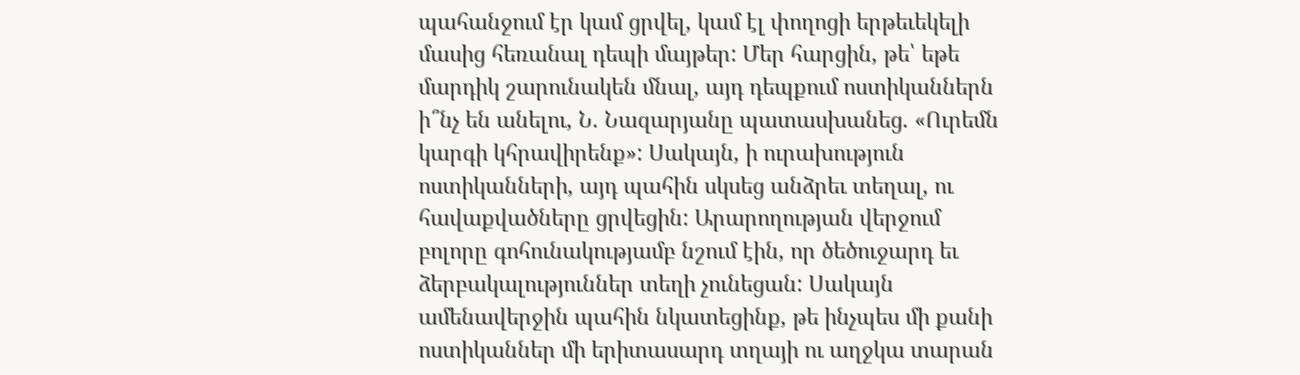պահանջում էր կամ ցրվել, կամ էլ փողոցի երթեւեկելի մասից հեռանալ դեպի մայթեր: Մեր հարցին, թե՝ եթե մարդիկ շարունակեն մնալ, այդ դեպքում ոստիկաններն ի՞նչ են անելու, Ն. Նազարյանը պատասխանեց. «Ուրեմն կարգի կհրավիրենք»: Սակայն, ի ուրախություն ոստիկանների, այդ պահին սկսեց անձրեւ տեղալ, ու հավաքվածները ցրվեցին: Արարողության վերջում բոլորը գոհունակությամբ նշում էին, որ ծեծուջարդ եւ ձերբակալություններ տեղի չունեցան: Սակայն ամենավերջին պահին նկատեցինք, թե ինչպես մի քանի ոստիկաններ մի երիտասարդ տղայի ու աղջկա տարան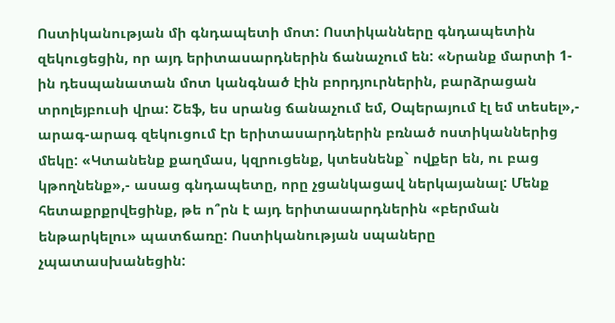Ոստիկանության մի գնդապետի մոտ: Ոստիկանները գնդապետին զեկուցեցին, որ այդ երիտասարդներին ճանաչում են: «Նրանք մարտի 1-ին դեսպանատան մոտ կանգնած էին բորդյուրներին, բարձրացան տրոլեյբուսի վրա: Շեֆ, ես սրանց ճանաչում եմ, Օպերայում էլ եմ տեսել»,- արագ-արագ զեկուցում էր երիտասարդներին բռնած ոստիկաններից մեկը: «Կտանենք քաղմաս, կզրուցենք, կտեսնենք` ովքեր են, ու բաց կթողնենք»,- ասաց գնդապետը, որը չցանկացավ ներկայանալ: Մենք հետաքրքրվեցինք, թե ո՞րն է այդ երիտասարդներին «բերման ենթարկելու» պատճառը: Ոստիկանության սպաները չպատասխանեցին: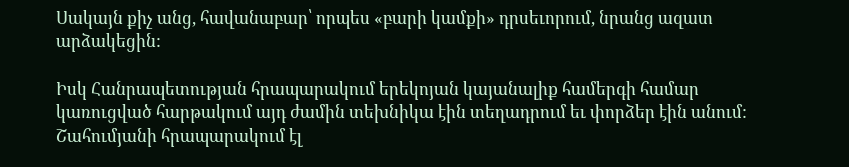Սակայն քիչ անց, հավանաբար՝ որպես «բարի կամքի» դրսեւորում, նրանց ազատ արձակեցին:

Իսկ Հանրապետության հրապարակում երեկոյան կայանալիք համերգի համար կառուցված հարթակում այդ ժամին տեխնիկա էին տեղադրում եւ փորձեր էին անում: Շահումյանի հրապարակում էլ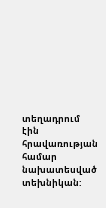տեղադրում էին հրավառության համար նախատեսված տեխնիկան: